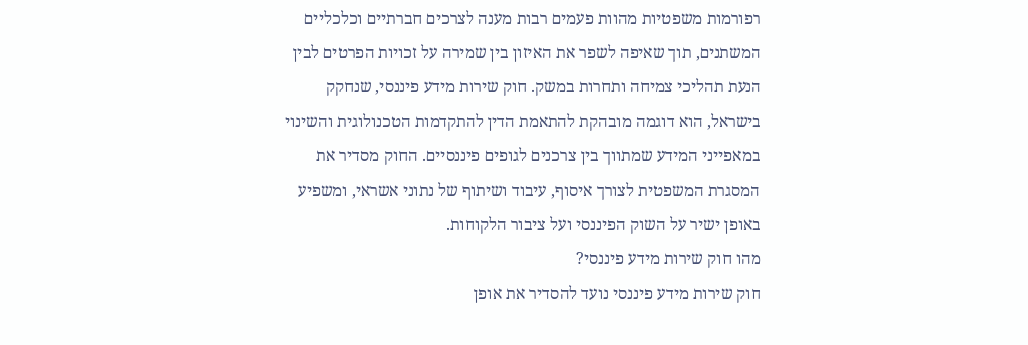רפורמות משפטיות מהוות פעמים רבות מענה לצרכים חברתיים וכלכליים המשתנים, תוך שאיפה לשפר את האיזון בין שמירה על זכויות הפרטים לבין הנעת תהליכי צמיחה ותחרות במשק. חוק שירות מידע פיננסי, שנחקק בישראל, הוא דוגמה מובהקת להתאמת הדין להתקדמות הטכנולוגית והשינוי במאפייני המידע שמתווך בין צרכנים לגופים פיננסיים. החוק מסדיר את המסגרת המשפטית לצורך איסוף, עיבוד ושיתוף של נתוני אשראי, ומשפיע באופן ישיר על השוק הפיננסי ועל ציבור הלקוחות.
מהו חוק שירות מידע פיננסי?
חוק שירות מידע פיננסי נועד להסדיר את אופן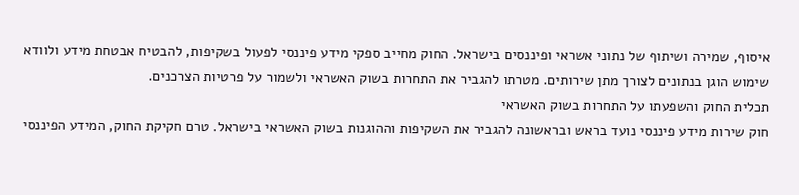איסוף, שמירה ושיתוף של נתוני אשראי ופיננסים בישראל. החוק מחייב ספקי מידע פיננסי לפעול בשקיפות, להבטיח אבטחת מידע ולוודא שימוש הוגן בנתונים לצורך מתן שירותים. מטרתו להגביר את התחרות בשוק האשראי ולשמור על פרטיות הצרכנים.
תכלית החוק והשפעתו על התחרות בשוק האשראי
חוק שירות מידע פיננסי נועד בראש ובראשונה להגביר את השקיפות וההוגנות בשוק האשראי בישראל. טרם חקיקת החוק, המידע הפיננסי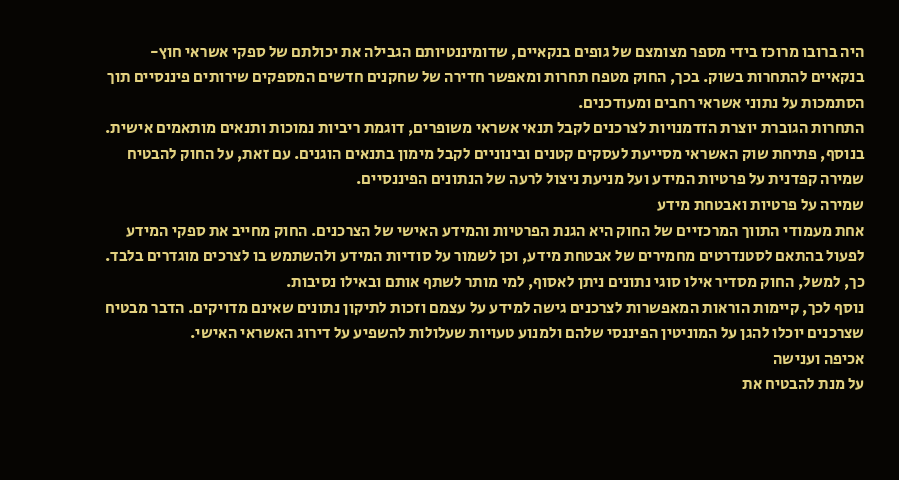היה ברובו מרוכז בידי מספר מצומצם של גופים בנקאיים, שדומיננטיותם הגבילה את יכולתם של ספקי אשראי חוץ-בנקאיים להתחרות בשוק. בכך, החוק מטפח תחרות ומאפשר חדירה של שחקנים חדשים המספקים שירותים פיננסיים תוך הסתמכות על נתוני אשראי רחבים ומעודכנים.
התחרות הגוברת יוצרת הזדמנויות לצרכנים לקבל תנאי אשראי משופרים, דוגמת ריביות נמוכות ותנאים מותאמים אישית. בנוסף, פתיחת שוק האשראי מסייעת לעסקים קטנים ובינוניים לקבל מימון בתנאים הוגנים. עם זאת, על החוק להבטיח שמירה קפדנית על פרטיות המידע ועל מניעת ניצול לרעה של הנתונים הפיננסיים.
שמירה על פרטיות ואבטחת מידע
אחת מעמודי התווך המרכזיים של החוק היא הגנת הפרטיות והמידע האישי של הצרכנים. החוק מחייב את ספקי המידע לפעול בהתאם לסטנדרטים מחמירים של אבטחת מידע, וכן לשמור על סודיות המידע ולהשתמש בו לצרכים מוגדרים בלבד. כך, למשל, החוק מסדיר אילו סוגי נתונים ניתן לאסוף, למי מותר לשתף אותם ובאילו נסיבות.
נוסף לכך, קיימות הוראות המאפשרות לצרכנים גישה למידע על עצמם וזכות לתיקון נתונים שאינם מדויקים. הדבר מבטיח שצרכנים יוכלו להגן על המוניטין הפיננסי שלהם ולמנוע טעויות שעלולות להשפיע על דירוג האשראי האישי.
אכיפה וענישה
על מנת להבטיח את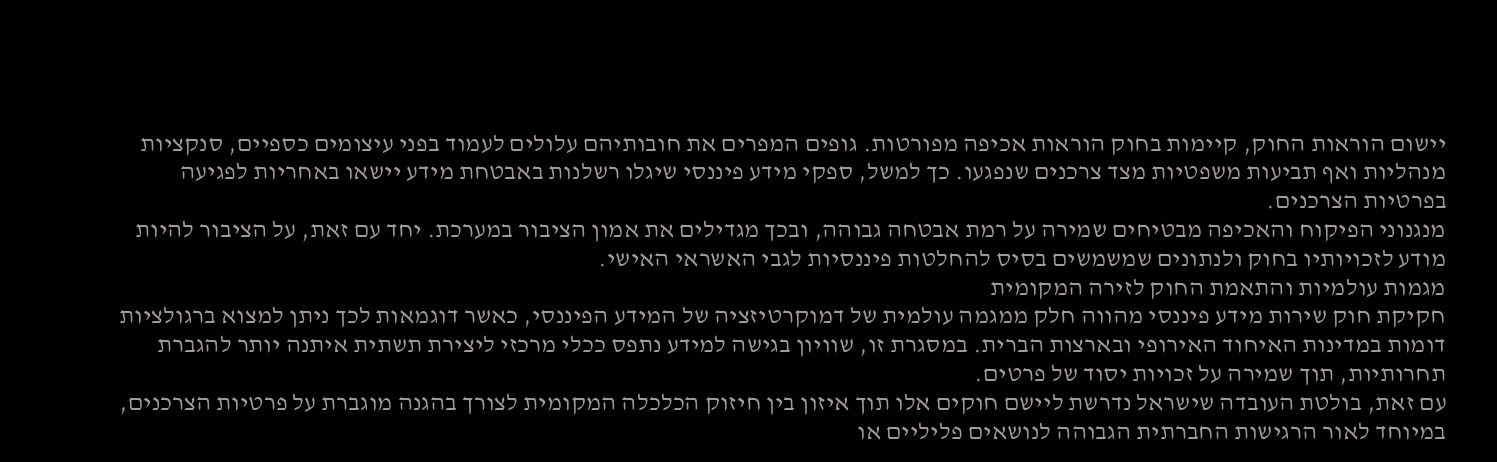יישום הוראות החוק, קיימות בחוק הוראות אכיפה מפורטות. גופים המפרים את חובותיהם עלולים לעמוד בפני עיצומים כספיים, סנקציות מנהליות ואף תביעות משפטיות מצד צרכנים שנפגעו. כך למשל, ספקי מידע פיננסי שיגלו רשלנות באבטחת מידע יישאו באחריות לפגיעה בפרטיות הצרכנים.
מנגנוני הפיקוח והאכיפה מבטיחים שמירה על רמת אבטחה גבוהה, ובכך מגדילים את אמון הציבור במערכת. יחד עם זאת, על הציבור להיות מודע לזכויותיו בחוק ולנתונים שמשמשים בסיס להחלטות פיננסיות לגבי האשראי האישי.
מגמות עולמיות והתאמת החוק לזירה המקומית
חקיקת חוק שירות מידע פיננסי מהווה חלק ממגמה עולמית של דמוקרטיזציה של המידע הפיננסי, כאשר דוגמאות לכך ניתן למצוא ברגולציות דומות במדינות האיחוד האירופי ובארצות הברית. במסגרת זו, שוויון בגישה למידע נתפס ככלי מרכזי ליצירת תשתית איתנה יותר להגברת תחרותיות, תוך שמירה על זכויות יסוד של פרטים.
עם זאת, בולטת העובדה שישראל נדרשת ליישם חוקים אלו תוך איזון בין חיזוק הכלכלה המקומית לצורך בהגנה מוגברת על פרטיות הצרכנים, במיוחד לאור הרגישות החברתית הגבוהה לנושאים פליליים או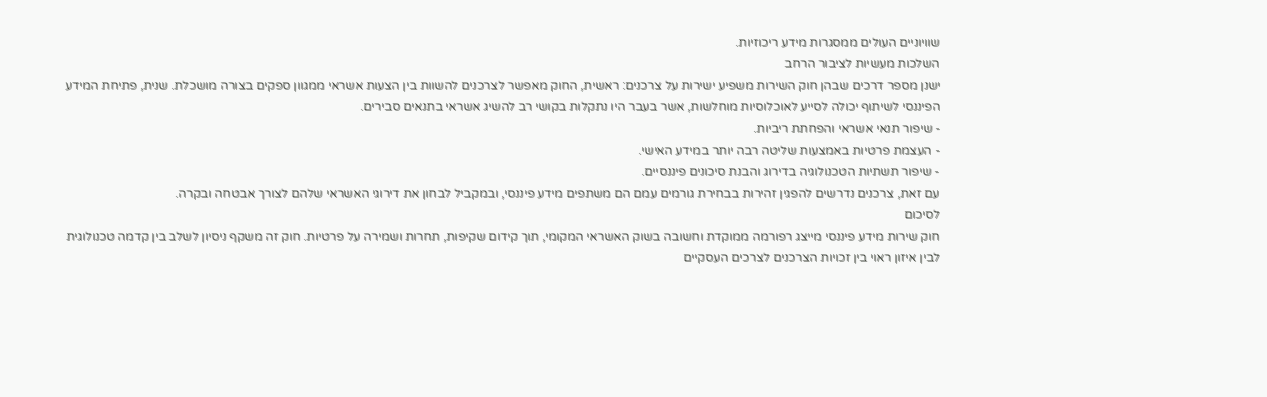שוויוניים העולים ממסגרות מידע ריכוזיות.
השלכות מעשיות לציבור הרחב
ישנן מספר דרכים שבהן חוק השירות משפיע ישירות על צרכנים: ראשית, החוק מאפשר לצרכנים להשוות בין הצעות אשראי ממגוון ספקים בצורה מושכלת. שנית, פתיחת המידע הפיננסי לשיתוף יכולה לסייע לאוכלוסיות מוחלשות, אשר בעבר היו נתקלות בקושי רב להשיג אשראי בתנאים סבירים.
- שיפור תנאי אשראי והפחתת ריביות.
- העצמת פרטיות באמצעות שליטה רבה יותר במידע האישי.
- שיפור תשתיות הטכנולוגיה בדירוג והבנת סיכונים פיננסיים.
עם זאת, צרכנים נדרשים להפגין זהירות בבחירת גורמים עמם הם משתפים מידע פיננסי, ובמקביל לבחון את דירוגי האשראי שלהם לצורך אבטחה ובקרה.
לסיכום
חוק שירות מידע פיננסי מייצג רפורמה ממוקדת וחשובה בשוק האשראי המקומי, תוך קידום שקיפות, תחרות ושמירה על פרטיות. חוק זה משקף ניסיון לשלב בין קדמה טכנולוגית לבין איזון ראוי בין זכויות הצרכנים לצרכים העסקיים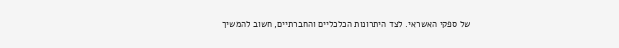של ספקי האשראי. לצד היתרונות הכלכליים והחברתיים, חשוב להמשיך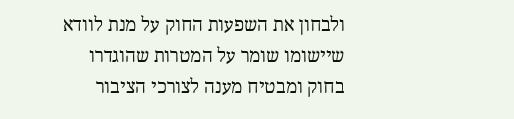ולבחון את השפעות החוק על מנת לוודא שיישומו שומר על המטרות שהוגדרו בחוק ומבטיח מענה לצורכי הציבור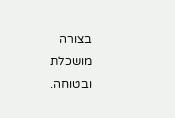בצורה מושכלת ובטוחה.